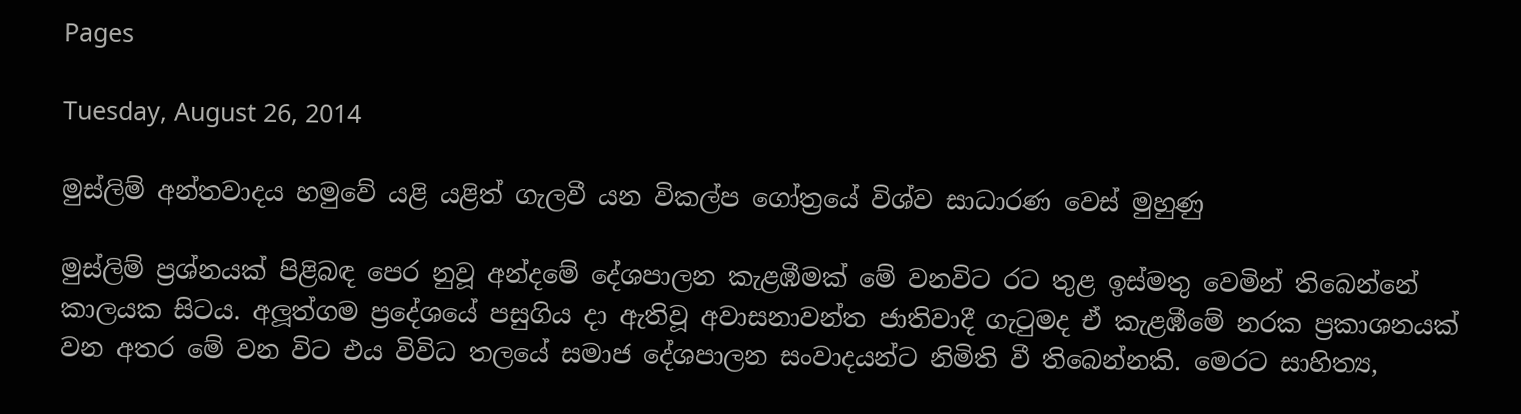Pages

Tuesday, August 26, 2014

මුස්ලිම් අන්තවාදය හමුවේ යළි යළිත් ගැලවී යන විකල්ප ගෝත්‍රයේ විශ්ව සාධාරණ වෙස් මුහුණු

මුස්ලිම් ප්‍රශ්නයක් පිළිබඳ පෙර නුවූ අන්දමේ දේශපාලන කැළඹීමක් මේ වනවිට රට තුළ ඉස්මතු වෙමින් තිබෙන්නේ කාලයක සිටය. අලූත්ගම ප්‍රදේශයේ පසුගිය දා ඇතිවූ අවාසනාවන්ත ජාතිවාදී ගැටුමද ඒ කැළඹීමේ නරක ප්‍රකාශනයක් වන අතර මේ වන විට එය විවිධ තලයේ සමාජ දේශපාලන සංවාදයන්ට නිමිති වී තිබෙන්නකි. මෙරට සාහිත්‍ය,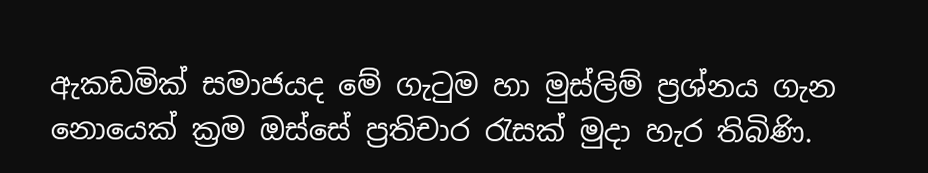ඇකඩමික් සමාජයද මේ ගැටුම හා මුස්ලිම් ප්‍රශ්නය ගැන නොයෙක් ක්‍රම ඔස්සේ ප්‍රතිචාර රැසක් මුදා හැර තිබිණි.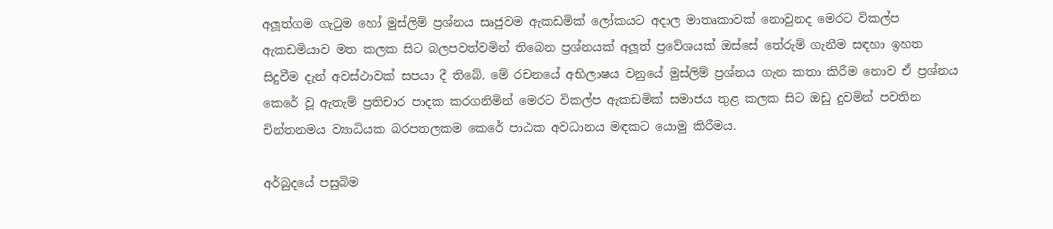අලූත්ගම ගැටුම හෝ මුස්ලිම් ප්‍රශ්නය සෘජුවම ඇකඩමික් ලෝකයට අදාල මාතෘකාවක් නොවුනද මෙරට විකල්ප ඇකඩමියාව මත කලක සිට බලපවත්වමින් තිබෙන ප්‍රශ්නයක් අලූත් ප්‍රවේශයක් ඔස්සේ තේරුම් ගැනීම සඳහා ඉහත සිදුවීම දැන් අවස්ථාවක් සපයා දී තිබේ. මේ රචනයේ අභිලාෂය වනුයේ මුස්ලිම් ප්‍රශ්නය ගැන කතා කිරීම නොව ඒ ප්‍රශ්නය කෙරේ වූ ඇතැම් ප්‍රතිචාර පාදක කරගනිමින් මෙරට විකල්ප ඇකඩමික් සමාජය තුළ කලක සිට ඔඩු දුවමින් පවතින චින්තනමය ව්‍යාධියක බරපතලකම කෙරේ පාඨක අවධානය මඳකට යොමු කිරීමය.

අර්බුදයේ පසුබිම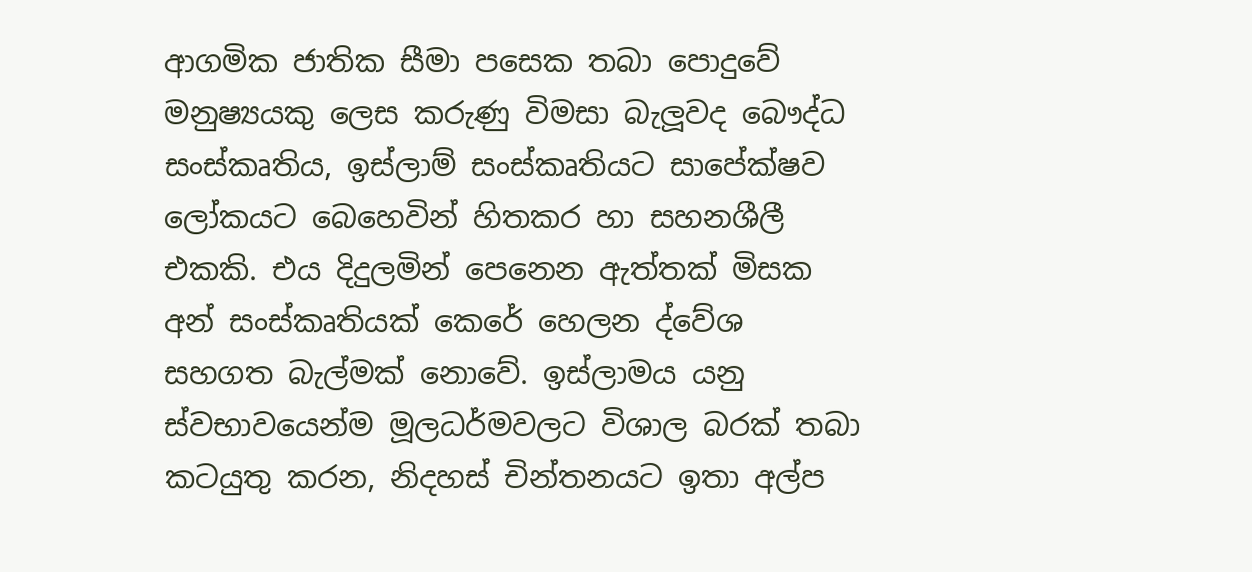ආගමික ජාතික සීමා පසෙක තබා පොදුවේ මනුෂ්‍යයකු ලෙස කරුණු විමසා බැලූවද බෞද්ධ සංස්කෘතිය, ඉස්ලාම් සංස්කෘතියට සාපේක්ෂව ලෝකයට බෙහෙවින් හිතකර හා සහනශීලී එකකි. එය දිදුලමින් පෙනෙන ඇත්තක් මිසක අන් සංස්කෘතියක් කෙරේ හෙලන ද්වේශ සහගත බැල්මක් නොවේ. ඉස්ලාමය යනු ස්වභාවයෙන්ම මූලධර්මවලට විශාල බරක් තබා කටයුතු කරන, නිදහස් චින්තනයට ඉතා අල්ප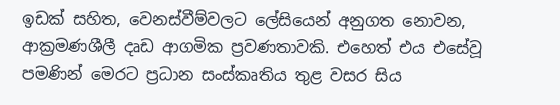ඉඩක් සහිත, වෙනස්වීම්වලට ලේසියෙන් අනුගත නොවන, ආක්‍රමණශීලී දෘඩ ආගමික ප්‍රවණතාවකි. එහෙත් එය එසේවූ පමණින් මෙරට ප්‍රධාන සංස්කෘතිය තුළ වසර සිය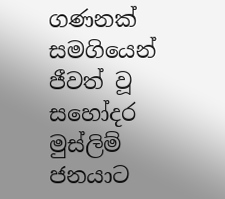ගණනක් සමගියෙන් ජීවත් වූ සහෝදර මුස්ලිම් ජනයාට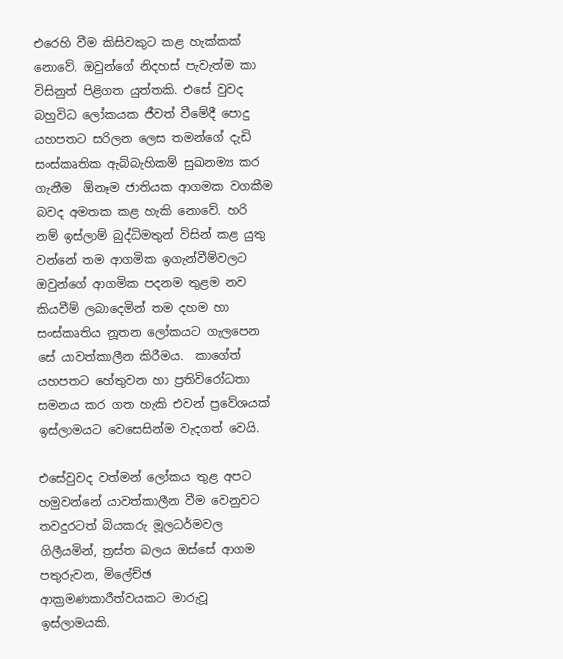එරෙහි වීම කිසිවකුට කළ හැක්කක් නොවේ. ඔවුන්ගේ නිදහස් පැවැත්ම කා විසිනුත් පිළිගත යුත්තකි. එසේ වුවද බහුවිධ ලෝකයක ජීවත් වීමේදී පොදු යහපතට සරිලන ලෙස තමන්ගේ දැඩි සංස්කෘතික ඇබ්බැහිකම් සුඛනම්‍ය කර ගැනීම  ඕනෑම ජාතියක ආගමක වගකීම බවද අමතක කළ හැකි නොවේ. හරි නම් ඉස්ලාම් බුද්ධිමතුන් විසින් කළ යුතු වන්නේ තම ආගමික ඉගැන්වීම්වලට ඔවුන්ගේ ආගමික පදනම තුළම නව කියවීම් ලබාදෙමින් තම දහම හා සංස්කෘතිය නූතන ලෝකයට ගැලපෙන සේ යාවත්කාලීන කිරීමය.  කාගේත් යහපතට හේතුවන හා ප්‍රතිවිරෝධතා සමනය කර ගත හැකි එවන් ප්‍රවේශයක් ඉස්ලාමයට වෙසෙසින්ම වැදගත් වෙයි.

එසේවුවද වත්මන් ලෝකය තුළ අපට හමුවන්නේ යාවත්කාලීන වීම වෙනුවට තවදුරටත් බියකරු මූලධර්මවල ගිලීයමින්, ත්‍රස්ත බලය ඔස්සේ ආගම පතුරුවන, මිලේච්ඡ ආක්‍රමණකාරීත්වයකට මාරුවූ ඉස්ලාමයකි.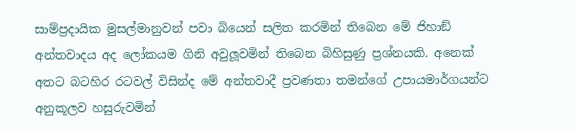සාම්ප්‍රදායික මුසල්මානුවන් පවා බියෙන් සලිත කරමින් තිබෙන මේ ජිහාඞ් අන්තවාදය අද ලෝකයම ගිනි අවුලූවමින් තිබෙන බිහිසුණු ප්‍රශ්නයකි. අනෙක් අතට බටහිර රටවල් විසින්ද මේ අන්තවාදී ප්‍රවණතා තමන්ගේ උපායමාර්ගයන්ට අනුකූලව හසුරුවමින්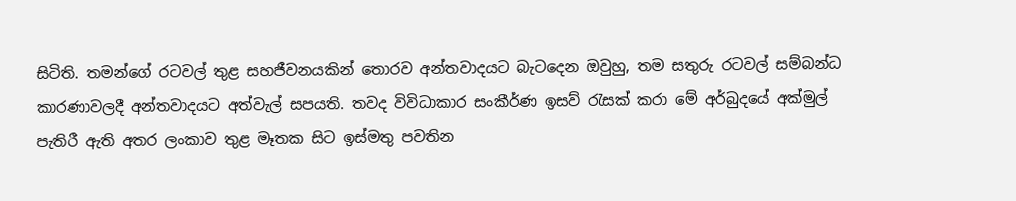සිටිති. තමන්ගේ රටවල් තුළ සහජීවනයකින් තොරව අන්තවාදයට බැටදෙන ඔවුහු, තම සතුරු රටවල් සම්බන්ධ කාරණාවලදී අන්තවාදයට අත්වැල් සපයති. තවද විවිධාකාර සංකීර්ණ ඉසව් රැසක් කරා මේ අර්බුදයේ අක්මුල් පැතිරී ඇති අතර ලංකාව තුළ මෑතක සිට ඉස්මතු පවතින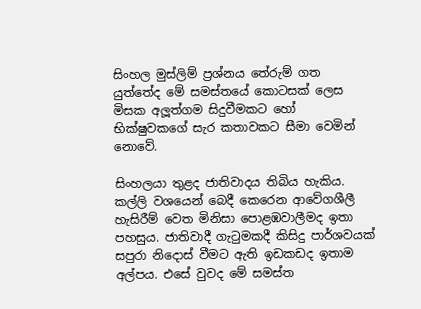සිංහල මුස්ලිම් ප්‍රශ්නය තේරුම් ගත යුත්තේද මේ සමස්තයේ කොටසක් ලෙස මිසක අලූත්ගම සිදුවීමකට හෝ භික්ෂුවකගේ සැර කතාවකට සීමා වෙමින් නොවේ.

සිංහලයා තුළද ජාතිවාදය තිබිය හැකිය. කල්ලි වශයෙන් බෙදී කෙරෙන ආවේගශීලී හැසිරීම් වෙත මිනිසා පොළඹවාලීමද ඉතා පහසුය. ජාතිවාදී ගැටුමකදී කිසිදු පාර්ශවයක් සපුරා නිදොස් වීමට ඇති ඉඩකඩද ඉතාම අල්පය. එසේ වුවද මේ සමස්ත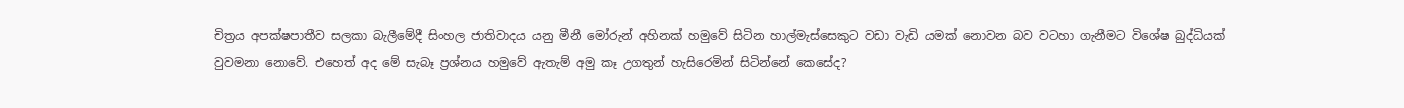චිත්‍රය අපක්ෂපාතීව සලකා බැලීමේදී සිංහල ජාතිවාදය යනු මීනී මෝරුන් අහිනක් හමුවේ සිටින හාල්මැස්සෙකුට වඩා වැඩි යමක් නොවන බව වටහා ගැනීමට විශේෂ බුද්ධියක් වුවමනා නොවේ. එහෙත් අද මේ සැබෑ ප්‍රශ්නය හමුවේ ඇතැම් අමු කෑ උගතුන් හැසිරෙමින් සිටින්නේ කෙසේද?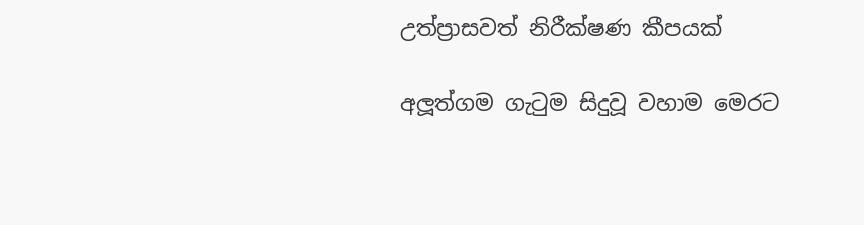උත්ප්‍රාසවත් නිරීක්ෂණ කීපයක්

අලූත්ගම ගැටුම සිදුවූ වහාම මෙරට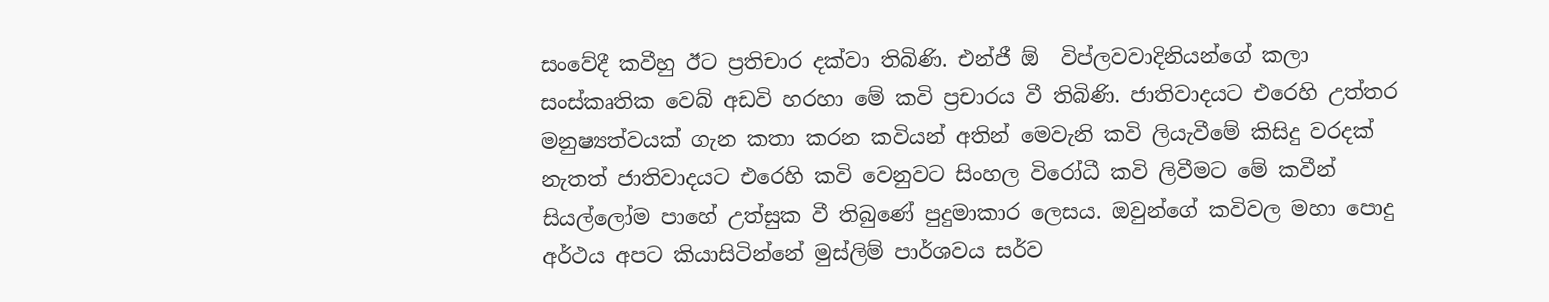සංවේදී කවීහු ඊට ප්‍රතිචාර දක්වා තිබිණි. එන්ජී ඕ  විප්ලවවාදිනියන්ගේ කලා සංස්කෘතික වෙබ් අඩවි හරහා මේ කවි ප්‍රචාරය වී තිබිණි. ජාතිවාදයට එරෙහි උත්තර මනුෂ්‍යත්වයක් ගැන කතා කරන කවියන් අතින් මෙවැනි කවි ලියැවීමේ කිසිදු වරදක් නැතත් ජාතිවාදයට එරෙහි කවි වෙනුවට සිංහල විරෝධී කවි ලිවීමට මේ කවීන් සියල්ලෝම පාහේ උත්සුක වී තිබුණේ පුදුමාකාර ලෙසය. ඔවුන්ගේ කවිවල මහා පොදු අර්ථය අපට කියාසිටින්නේ මුස්ලිම් පාර්ශවය සර්ව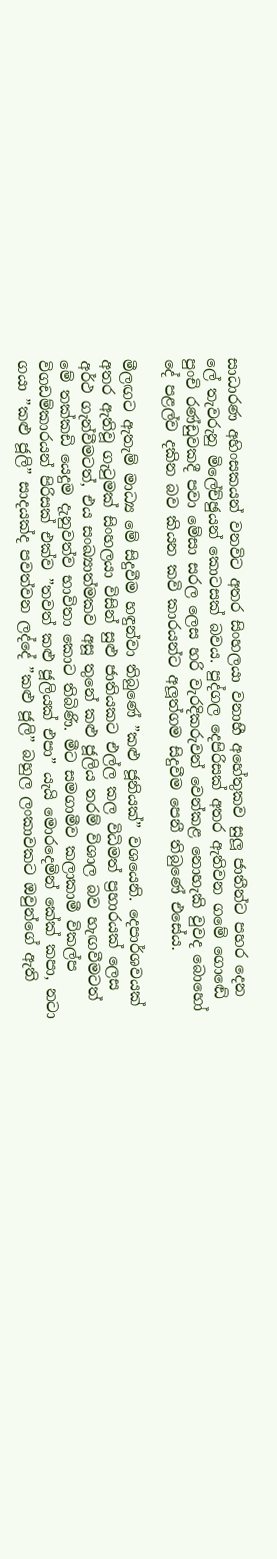සාධාරණ අහිංසකයන් වනවිට අතර සිංහලයා වනාහී අහේතුකව සුලූ ජාතීන්ට පහර දෙන ලේ තැවරුනු මිලේච්ඡුයන් කොටසක් බවය. පුද්ගල දෙපිරිසක් අතර ඇතිවන ගමේ ගොඬේ පුංචි රණ්ඩුවකදී පවා මේසා සරල ලෙස හරි වැරදිකරුවන් වෙන්කළ නොහැකි වුවද බොහෝ දේ පළල්ව දකින බව කියන කවි කාරයන්ට අලූත්ගම සිදුවීම පෙනී තිබුණේ එසේය.

මීලඟට ඇතැම් මාධ්‍ය මේ සිදුවීම හඳුන්වා තිබුණේ ”කළු ජූනියක්” වශයෙනි. දෙපාර්ශවයක් අතර ඇතිවූ ගැටුමක් සිංහලයා විසින් සුළු ජාතියකට එල්ල කල විධිමත් ප්‍රහාරයක් ලෙස අර්ථ ගැන්වීමටත්, එය සංඛ්‍යාත්මකව අසූ තුනේ කළු ජූලිය තරම් විශාල බව හැඟවීමටත්  මේ තක්කඩි යෙදුම දැනුවත්ව භාවිතා කොට තිබිණි. මීට සමගාමීව කලාකාමී විකල්ප විගඩම්කාරයන් පිරිසක් එක්ව ”තවත් කළු ජූලියක් එපා” යැයි මොරදෙමින් කේක් කපා, නටා ගයා ”කළු ජූලි” සාදයක්ද පවත්වන ලද්දේ ”කළු ජූලි” බහුල ලංකාවකට ඔවුන්ගේ ඇති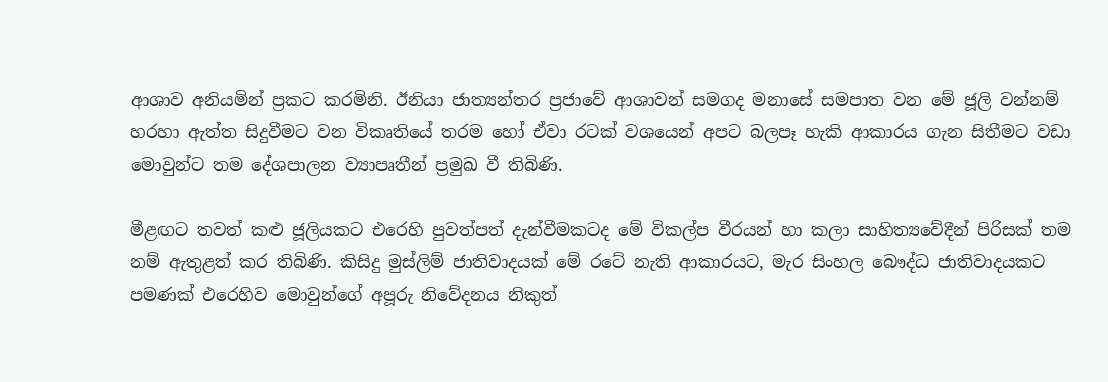ආශාව අනියමින් ප්‍රකට කරමිනි. ඊනියා ජාත්‍යන්තර ප්‍රජාවේ ආශාවන් සමගද මනාසේ සමපාත වන මේ ජූලි වන්නම්  හරහා ඇත්ත සිදුවීමට වන විකෘතියේ තරම හෝ ඒවා රටක් වශයෙන් අපට බලපෑ හැකි ආකාරය ගැන සිතීමට වඩා මොවුන්ට තම දේශපාලන ව්‍යාපෘතීන් ප්‍රමුඛ වී තිබිණි.

මීළඟට තවත් කළු ජූලියකට එරෙහි පුවත්පත් දැන්වීමකටද මේ විකල්ප වීරයන් හා කලා සාහිත්‍යවේදීන් පිරිසක් තම නම් ඇතුළත් කර තිබිණි. කිසිදු මුස්ලිම් ජාතිවාදයක් මේ රටේ නැති ආකාරයට, මැර සිංහල බෞද්ධ ජාතිවාදයකට පමණක් එරෙහිව මොවුන්ගේ අපූරු නිවේදනය නිකුත්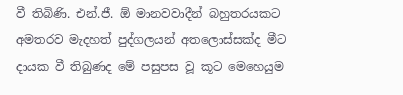වී තිබිණි. එන්.ජී. ඕ මානවවාදීන් බහුතරයකට අමතරව මැදහත් පුද්ගලයන් අතලොස්සක්ද මීට දායක වී තිබුණද මේ පසුපස වූ කූට මෙහෙයුම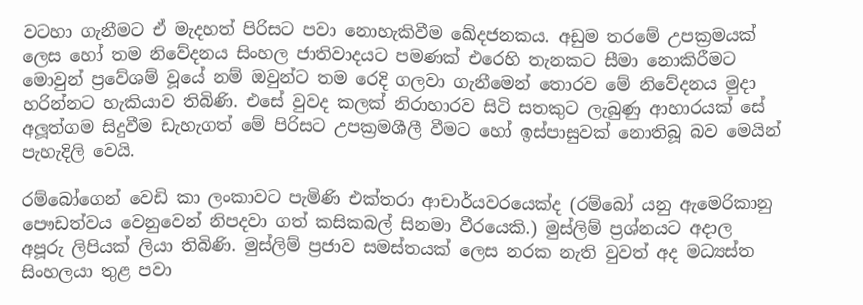වටහා ගැනීමට ඒ මැදහත් පිරිසට පවා නොහැකිවීම ඛේදජනකය. අඩුම තරමේ උපක්‍රමයක් ලෙස හෝ තම නිවේදනය සිංහල ජාතිවාදයට පමණක් එරෙහි තැනකට සීමා නොකිරීමට මොවුන් ප්‍රවේශම් වූයේ නම් ඔවුන්ට තම රෙදි ගලවා ගැනීමෙන් තොරව මේ නිවේදනය මුදා හරින්නට හැකියාව තිබිණි. එසේ වුවද කලක් නිරාහාරව සිටි සතකුට ලැබුණු ආහාරයක් සේ අලූත්ගම සිදුවීම ඩැහැගත් මේ පිරිසට උපක්‍රමශීලී වීමට හෝ ඉස්පාසුවක් නොතිබූ බව මෙයින් පැහැදිලි වෙයි.

රම්බෝගෙන් වෙඩි කා ලංකාවට පැමිණි එක්තරා ආචාර්යවරයෙක්ද (රම්බෝ යනු ඇමෙරිකානු පෞඩත්වය වෙනුවෙන් නිපදවා ගත් කසිකබල් සිනමා වීරයෙකි.) මුස්ලිම් ප්‍රශ්නයට අදාල අපූරු ලිපියක් ලියා තිබිණි. මුස්ලිම් ප්‍රජාව සමස්තයක් ලෙස නරක නැති වුවත් අද මධ්‍යස්ත සිංහලයා තුළ පවා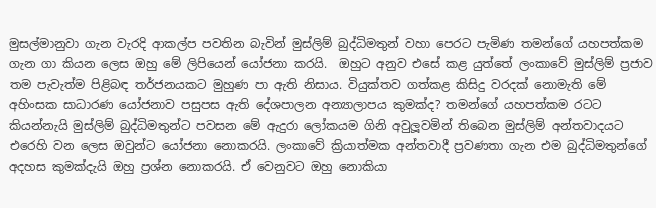මුසල්මානුවා ගැන වැරදි ආකල්ප පවතින බැවින් මුස්ලිම් බුද්ධිමතුන් වහා පෙරට පැමිණ තමන්ගේ යහපත්කම ගැන ගා කියන ලෙස ඔහු මේ ලිපියෙන් යෝජනා කරයි.  ඔහුට අනුව එසේ කළ යුත්තේ ලංකාවේ මුස්ලිම් ප්‍රජාව තම පැවැත්ම පිළිබඳ තර්ජනයකට මුහුණ පා ඇති නිසාය. වියුක්තව ගත්කළ කිසිදු වරදක් නොමැති මේ අහිංසක සාධාරණ යෝජනාව පසුපස ඇති දේශපාලන අන්‍යාලාපය කුමක්ද? තමන්ගේ යහපත්කම රටට කියන්නැයි මුස්ලිම් බුද්ධිමතුන්ට පවසන මේ ඇදුරා ලෝකයම ගිනි අවුලූවමින් තිබෙන මුස්ලිම් අන්තවාදයට එරෙහි වන ලෙස ඔවුන්ට යෝජනා නොකරයි. ලංකාවේ ක්‍රියාත්මක අන්තවාදී ප්‍රවණතා ගැන එම බුද්ධිමතුන්ගේ අදහස කුමක්දැයි ඔහු ප්‍රශ්න නොකරයි. ඒ වෙනුවට ඔහු නොකියා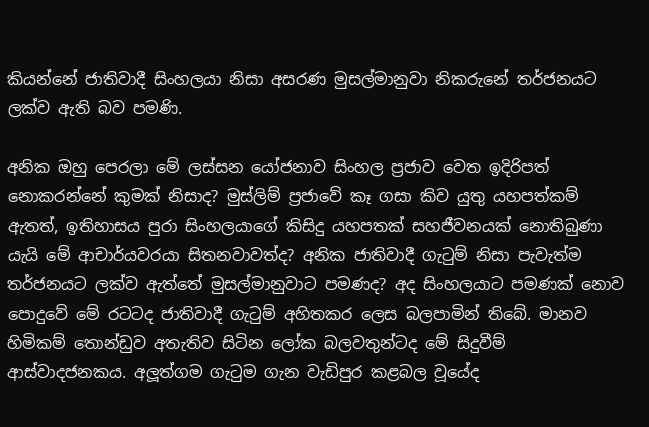කියන්නේ ජාතිවාදී සිංහලයා නිසා අසරණ මුසල්මානුවා නිකරුනේ තර්ජනයට ලක්ව ඇති බව පමණි.

අනික ඔහු පෙරලා මේ ලස්සන යෝජනාව සිංහල ප්‍රජාව වෙත ඉදිරිපත් නොකරන්නේ කුමක් නිසාද? මුස්ලිම් ප්‍රජාවේ කෑ ගසා කිව යුතු යහපත්කම් ඇතත්, ඉතිහාසය පුරා සිංහලයාගේ කිසිදු යහපතක් සහජීවනයක් නොතිබුණා යැයි මේ ආචාර්යවරයා සිතනවාවත්ද? අනික ජාතිවාදී ගැටුම් නිසා පැවැත්ම තර්ජනයට ලක්ව ඇත්තේ මුසල්මානුවාට පමණද? අද සිංහලයාට පමණක් නොව පොදුවේ මේ රටටද ජාතිවාදී ගැටුම් අහිතකර ලෙස බලපාමින් තිබේ. මානව හිමිකම් තොන්ඩුව අතැතිව සිටින ලෝක බලවතුන්ටද මේ සිදුවීම් ආස්වාදජනකය. අලූත්ගම ගැටුම ගැන වැඩිපුර කළබල වූයේද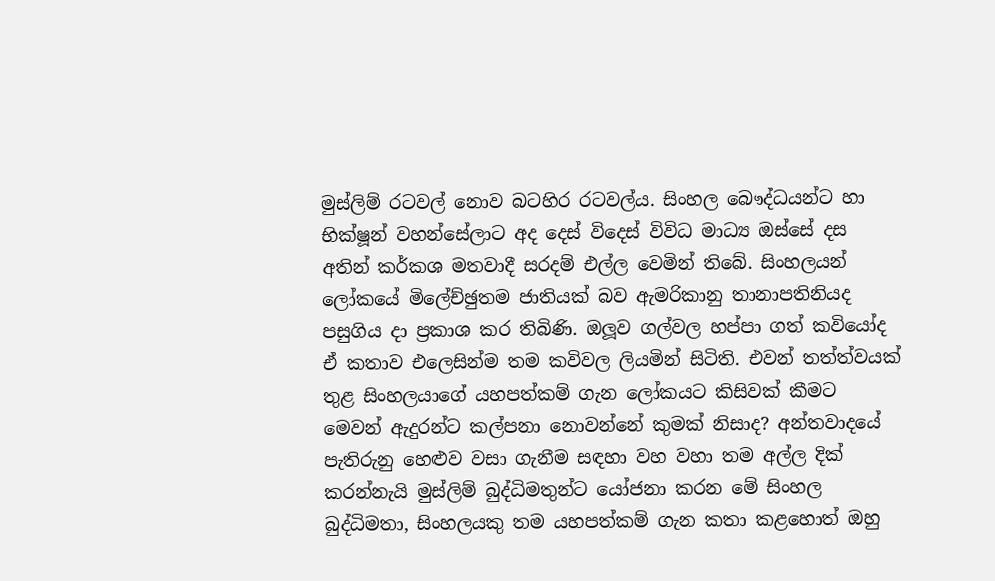මුස්ලිම් රටවල් නොව බටහිර රටවල්ය. සිංහල බෞද්ධයන්ට හා භික්ෂූන් වහන්සේලාට අද දෙස් විදෙස් විවිධ මාධ්‍ය ඔස්සේ දස අතින් කර්කශ මතවාදී සරදම් එල්ල වෙමින් තිබේ. සිංහලයන් ලෝකයේ මිලේච්ඡුතම ජාතියක් බව ඇමරිකානු තානාපතිනියද පසුගිය දා ප්‍රකාශ කර තිබිණි. ඔලූව ගල්වල හප්පා ගත් කවියෝද ඒ කතාව එලෙසින්ම තම කවිවල ලියමින් සිටිති. එවන් තත්ත්වයක් තුළ සිංහලයාගේ යහපත්කම් ගැන ලෝකයට කිසිවක් කීමට මෙවන් ඇදුරන්ට කල්පනා නොවන්නේ කුමක් නිසාද? අන්තවාදයේ පැතිරුනු හෙළුව වසා ගැනීම සඳහා වහ වහා තම අල්ල දික් කරන්නැයි මුස්ලිම් බුද්ධිමතුන්ට යෝජනා කරන මේ සිංහල බුද්ධිමතා, සිංහලයකු තම යහපත්කම් ගැන කතා කළහොත් ඔහු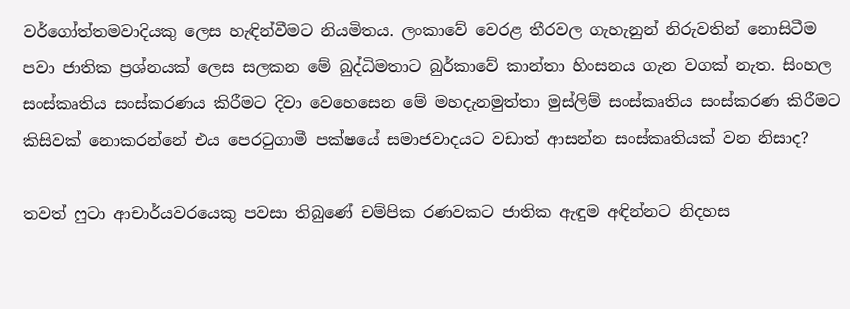වර්ගෝත්තමවාදියකු ලෙස හැඳින්වීමට නියමිතය. ලංකාවේ වෙරළ තීරවල ගැහැනුන් නිරුවතින් නොසිටීම පවා ජාතික ප්‍රශ්නයක් ලෙස සලකන මේ බුද්ධිමතාට බුර්කාවේ කාන්තා හිංසනය ගැන වගක් නැත. සිංහල සංස්කෘතිය සංස්කරණය කිරීමට දිවා වෙහෙසෙන මේ මහදැනමුත්තා මුස්ලිම් සංස්කෘතිය සංස්කරණ කිරීමට කිසිවක් නොකරන්නේ එය පෙරටුගාමී පක්ෂයේ සමාජවාදයට වඩාත් ආසන්න සංස්කෘතියක් වන නිසාද?

තවත් ෆුටා ආචාර්යවරයෙකු පවසා තිබුණේ චම්පික රණවකට ජාතික ඇඳුම අඳින්නට නිදහස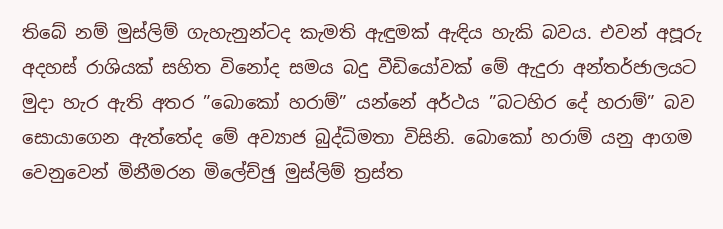තිබේ නම් මුස්ලිම් ගැහැනුන්ටද කැමති ඇඳුමක් ඇඳිය හැකි බවය. එවන් අපූරු අදහස් රාශියක් සහිත විනෝද සමය බදු වීඩියෝවක් මේ ඇදුරා අන්තර්ජාලයට මුදා හැර ඇති අතර ”බොකෝ හරාම්” යන්නේ අර්ථය ”බටහිර දේ හරාම්” බව සොයාගෙන ඇත්තේද මේ අව්‍යාජ බුද්ධිමතා විසිනි. බොකෝ හරාම් යනු ආගම වෙනුවෙන් මිනීමරන මිලේච්ඡු මුස්ලිම් ත්‍රස්ත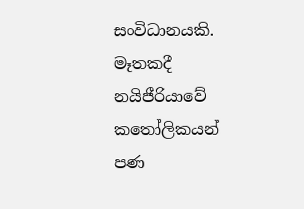සංවිධානයකි. මෑතකදී නයිජීරියාවේ කතෝලිකයන් පණ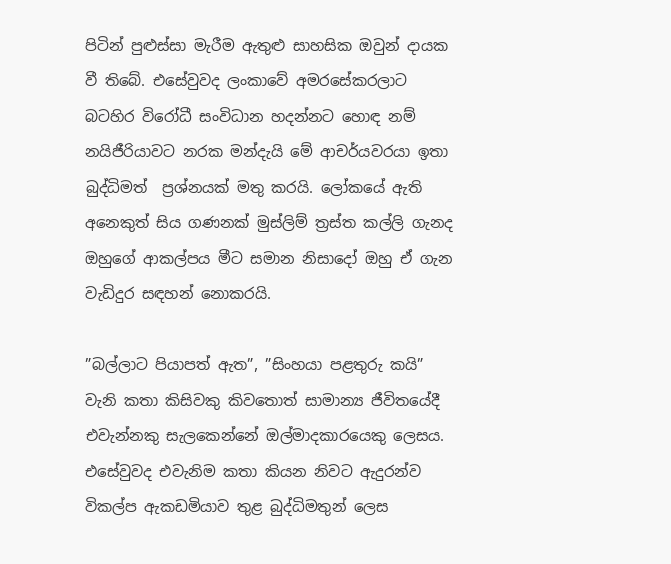පිටින් පුළුස්සා මැරීම ඇතුළු සාහසික ඔවුන් දායක වී තිබේ. එසේවුවද ලංකාවේ අමරසේකරලාට බටහිර විරෝධී සංවිධාන හදන්නට හොඳ නම් නයිජීරියාවට නරක මන්දැයි මේ ආචර්යවරයා ඉතා බුද්ධිමත්  ප්‍රශ්නයක් මතු කරයි. ලෝකයේ ඇති අනෙකුත් සිය ගණනක් මුස්ලිම් ත්‍රස්ත කල්ලි ගැනද ඔහුගේ ආකල්පය මීට සමාන නිසාදෝ ඔහු ඒ ගැන වැඩිදුර සඳහන් නොකරයි.

”බල්ලාට පියාපත් ඇත”, ”සිංහයා පළතුරු කයි” වැනි කතා කිසිවකු කිවතොත් සාමාන්‍ය ජීවිතයේදී එවැන්නකු සැලකෙන්නේ ඔල්මාදකාරයෙකු ලෙසය. එසේවුවද එවැනිම කතා කියන නිවට ඇදුරන්ව විකල්ප ඇකඩමියාව තුළ බුද්ධිමතුන් ලෙස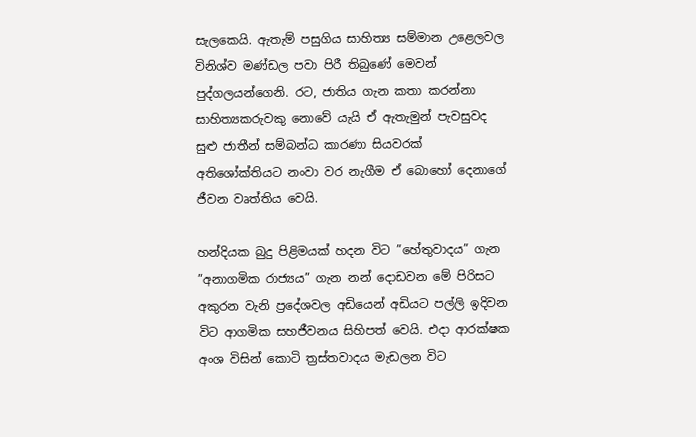සැලකෙයි. ඇතැම් පසුගිය සාහිත්‍ය සම්මාන උළෙලවල විනිශ්ව මණ්ඩල පවා පිරී තිබුණේ මෙවන් පුද්ගලයන්ගෙනි. රට, ජාතිය ගැන කතා කරන්නා සාහිත්‍යකරුවකු නොවේ යැයි ඒ ඇතැමුන් පැවසුවද සුළු ජාතීන් සම්බන්ධ කාරණා සියවරක් අතිශෝක්තියට නංවා වර නැගීම ඒ බොහෝ දෙනාගේ ජීවන වෘත්තිය වෙයි.

හන්දියක බුදු පිළිමයක් හදන විට ”හේතුවාදය” ගැන ”අනාගමික රාජ්‍යය” ගැන නන් දොඩවන මේ පිරිසට අකුරන වැනි ප්‍රදේශවල අඩියෙන් අඩියට පල්ලි ඉදිවන විට ආගමික සහජීවනය සිහිපත් වෙයි. එදා ආරක්ෂක අංශ විසින් කොටි ත්‍රස්තවාදය මැඩලන විට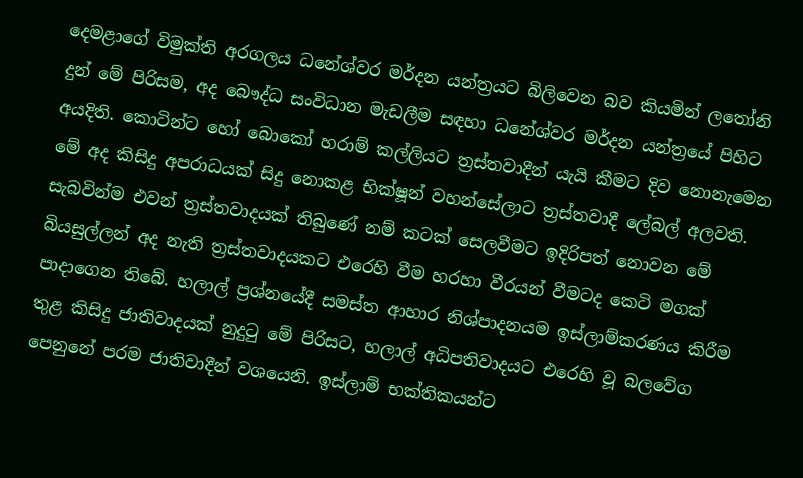දෙමළාගේ විමුක්ති අරගලය ධනේශ්වර මර්දන යන්ත්‍රයට බිලිවෙන බව කියමින් ලතෝනි දුන් මේ පිරිසම, අද බෞද්ධ සංවිධාන මැඩලීම සඳහා ධනේශ්වර මර්දන යන්ත්‍රයේ පිහිට අයදිති. කොටින්ට හෝ බොකෝ හරාම් කල්ලියට ත්‍රස්තවාදීන් යැයි කීමට දිව නොනැමෙන මේ අද කිසිදු අපරාධයක් සිදු නොකළ භික්ෂූන් වහන්සේලාට ත්‍රස්තවාදී ලේබල් අලවති. සැබවින්ම එවන් ත්‍රස්තවාදයක් තිබුණේ නම් කටක් සෙලවීමට ඉදිරිපත් නොවන මේ බියසුල්ලන් අද නැති ත්‍රස්තවාදයකට එරෙහි වීම හරහා වීරයන් වීමටද කෙටි මගක් පාදාගෙන තිබේ. හලාල් ප්‍රශ්නයේදී සමස්ත ආහාර නිශ්පාදනයම ඉස්ලාම්කරණය කිරීම තුළ කිසිදු ජාතිවාදයක් නුදුටු මේ පිරිසට, හලාල් අධිපතිවාදයට එරෙහි වූ බලවේග පෙනුනේ පරම ජාතිවාදීන් වශයෙනි. ඉස්ලාම් භක්තිකයන්ට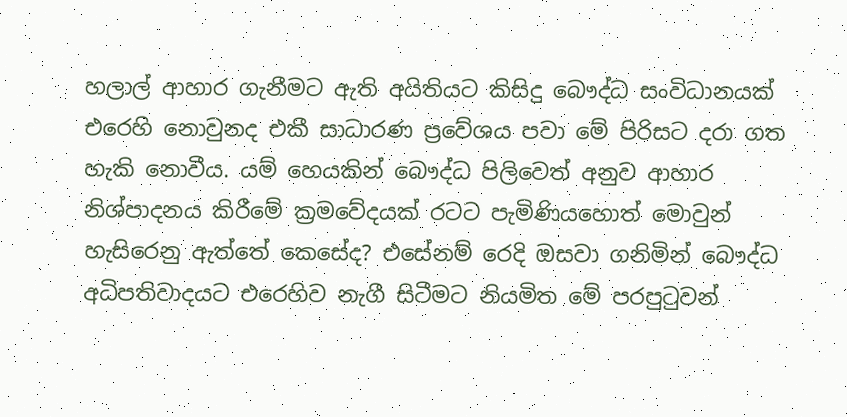හලාල් ආහාර ගැනීමට ඇති අයිතියට කිසිදු බෞද්ධ සංවිධානයක් එරෙහි නොවුනද එකී සාධාරණ ප්‍රවේශය පවා මේ පිරිසට දරා ගත හැකි නොවීය. යම් හෙයකින් බෞද්ධ පිලිවෙත් අනුව ආහාර නිශ්පාදනය කිරීමේ ක්‍රමවේදයක් රටට පැමිණියහොත් මොවුන් හැසිරෙනු ඇත්තේ කෙසේද? එසේනම් රෙදි ඔසවා ගනිමින් බෞද්ධ අධිපතිවාදයට එරෙහිව නැගී සිටීමට නියමිත මේ පරපුටුවන්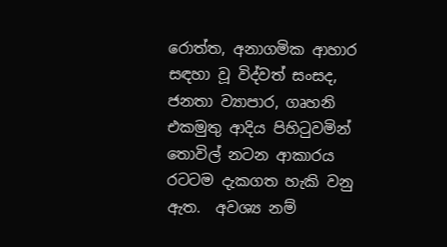රොත්ත, අනාගමික ආහාර සඳහා වූ විද්වත් සංසද, ජනතා ව්‍යාපාර, ගෘහනි එකමුතු ආදිය පිහිටුවමින් තොවිල් නටන ආකාරය රටටම දැකගත හැකි වනු ඇත.  අවශ්‍ය නම්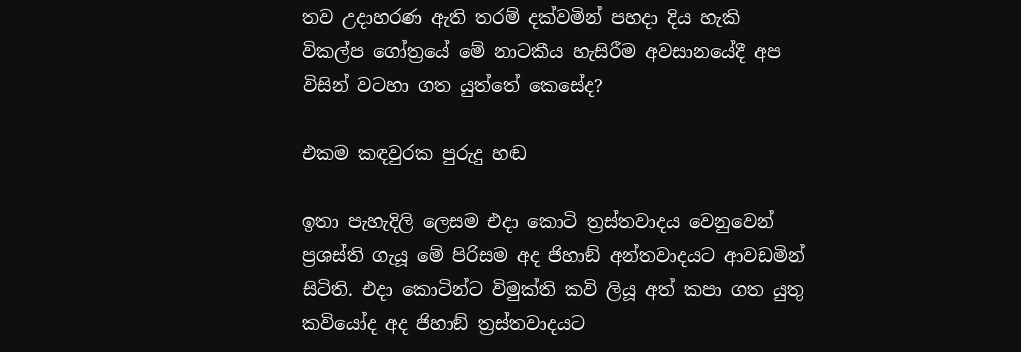තව උදාහරණ ඇති තරම් දක්වමින් පහදා දිය හැකි විකල්ප ගෝත්‍රයේ මේ නාටකීය හැසිරීම අවසානයේදී අප විසින් වටහා ගත යුත්තේ කෙසේද?

එකම කඳවුරක පුරුදු හඬ

ඉතා පැහැදිලි ලෙසම එදා කොටි ත්‍රස්තවාදය වෙනුවෙන් ප්‍රශස්ති ගැයූ මේ පිරිසම අද ජිහාඞ් අන්තවාදයට ආවඩමින් සිටිති. එදා කොටින්ට විමුක්ති කවි ලියූ අත් කපා ගත යුතු කවියෝද අද ජිහාඞ් ත්‍රස්තවාදයට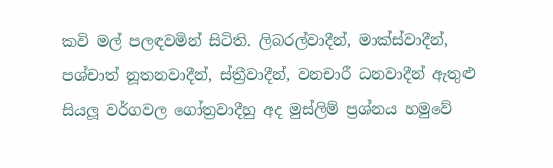කවි මල් පලඳවමින් සිටිති. ලිබරල්වාදීන්, මාක්ස්වාදීන්, පශ්චාත් නූතනවාදීන්, ස්ත්‍රීවාදීන්, වනචාරී ධනවාදීන් ඇතුළු සියලූ වර්ගවල ගෝත්‍රවාදීහු අද මුස්ලිම් ප්‍රශ්නය හමුවේ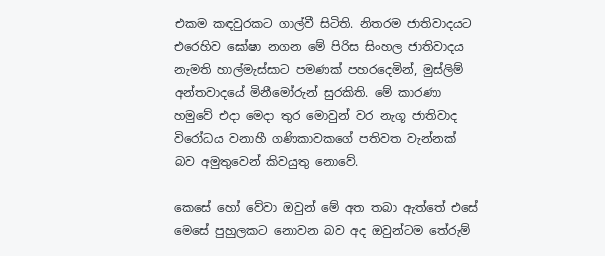එකම කඳවුරකට ගාල්වී සිටිති. නිතරම ජාතිවාදයට එරෙහිව ඝෝෂා නගන මේ පිරිස සිංහල ජාතිවාදය නැමති හාල්මැස්සාට පමණක් පහරදෙමින්, මුස්ලිම් අන්තවාදයේ මිනීමෝරුන් සුරකිති. මේ කාරණා හමුවේ එදා මෙදා තුර මොවුන් වර නැගූ ජාතිවාද විරෝධය වනාහී ගණිකාවකගේ පතිවත වැන්නක් බව අමුතුවෙන් කිවයුතු නොවේ.

කෙසේ හෝ වේවා ඔවුන් මේ අත තබා ඇත්තේ එසේ මෙසේ පුහුලකට නොවන බව අද ඔවුන්ටම තේරුම්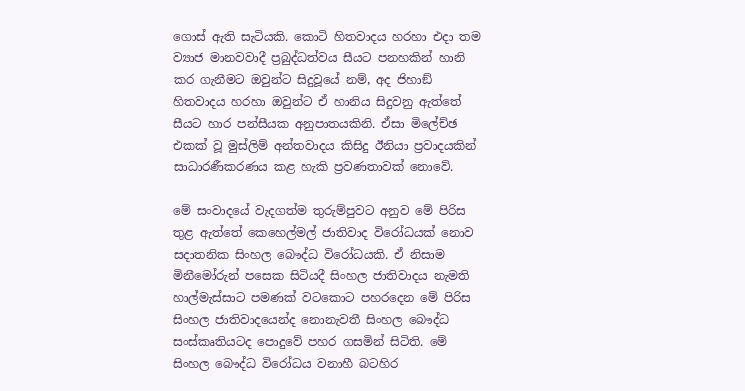ගොස් ඇති සැටියකි. කොටි හිතවාදය හරහා එදා තම ව්‍යාජ මානවවාදී ප්‍රබුද්ධත්වය සීයට පනහකින් හානි කර ගැනීමට ඔවුන්ට සිදුවූයේ නම්, අද ජිහාඞ් හිතවාදය හරහා ඔවුන්ට ඒ හානිය සිදුවනු ඇත්තේ සීයට හාර පන්සීයක අනුපාතයකිනි. ඒසා මිලේච්ඡ එකක් වූ මුස්ලිම් අන්තවාදය කිසිදු ඊනියා ප්‍රවාදයකින් සාධාරණීකරණය කළ හැකි ප්‍රවණතාවක් නොවේ.

මේ සංවාදයේ වැදගත්ම තුරුම්පුවට අනුව මේ පිරිස තුළ ඇත්තේ කෙහෙල්මල් ජාතිවාද විරෝධයක් නොව සදාතනික සිංහල බෞද්ධ විරෝධයකි. ඒ නිසාම මිනීමෝරුන් පසෙක සිටියදී සිංහල ජාතිවාදය නැමති හාල්මැස්සාට පමණක් වටකොට පහරදෙන මේ පිරිස සිංහල ජාතිවාදයෙන්ද නොනැවතී සිංහල බෞද්ධ සංස්කෘතියටද පොදුවේ පහර ගසමින් සිටිති. මේ සිංහල බෞද්ධ විරෝධය වනාහී බටහිර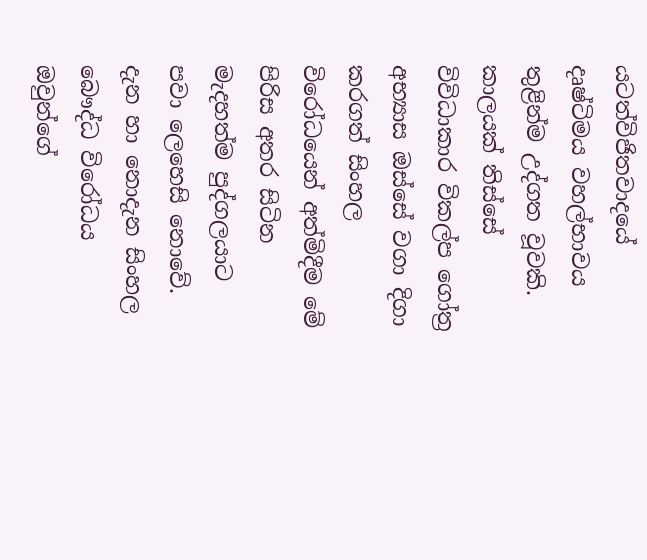යටත්විජිතවාදයේ දෘෂ්ටිමය වහල්භාවය තුළින්ම උද්ගත වූවකි. කාලයක් තිස්සේ විවිධාකාර විකල්ප ගෝත්‍ර අභ්‍යාස ඔස්සේ වගා දිගා කරගත් සිංහල විරෝධයෙන් අත්මිදීම මේ පිරිස අතර සිටින මැදහත්ම පුද්ගලයාට පවා ලෙහෙසි නොවේ. දැන හා නොදැන සිංහල බෞද්ධ විරෝධය ඔවුන්ගේ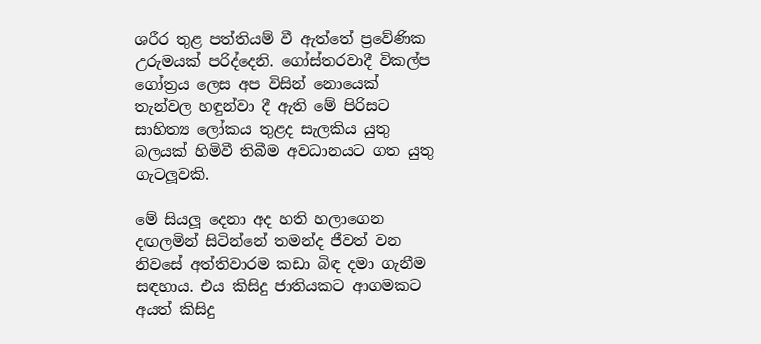ශරීර තුළ පත්තියම් වී ඇත්තේ ප්‍රවේණික උරුමයක් පරිද්දෙනි. ගෝස්තරවාදී විකල්ප ගෝත්‍රය ලෙස අප විසින් නොයෙක් තැන්වල හඳුන්වා දී ඇති මේ පිරිසට සාහිත්‍ය ලෝකය තුළද සැලකිය යුතු බලයක් හිමිවී තිබීම අවධානයට ගත යුතු ගැටලූවකි.

මේ සියලූ දෙනා අද හති හලාගෙන දඟලමින් සිටින්නේ තමන්ද ජීවත් වන නිවසේ අත්තිවාරම කඩා බිඳ දමා ගැනීම සඳහාය. එය කිසිදු ජාතියකට ආගමකට අයත් කිසිදු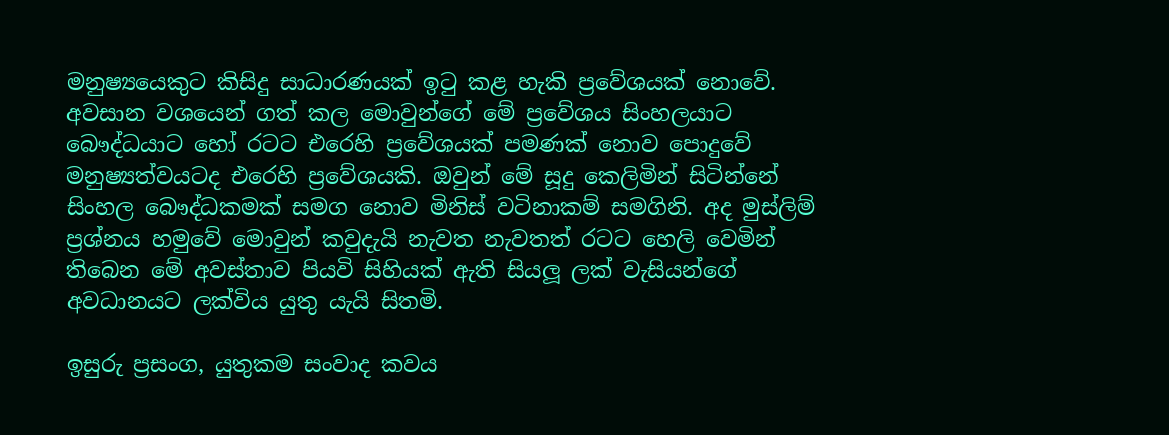මනුෂ්‍යයෙකුට කිසිදු සාධාරණයක් ඉටු කළ හැකි ප්‍රවේශයක් නොවේ.  අවසාන වශයෙන් ගත් කල මොවුන්ගේ මේ ප්‍රවේශය සිංහලයාට බෞද්ධයාට හෝ රටට එරෙහි ප්‍රවේශයක් පමණක් නොව පොදුවේ මනුෂ්‍යත්වයටද එරෙහි ප්‍රවේශයකි. ඔවුන් මේ සූදු කෙලිමින් සිටින්නේ සිංහල බෞද්ධකමක් සමග නොව මිනිස් වටිනාකම් සමගිනි. අද මුස්ලිම් ප්‍රශ්නය හමුවේ මොවුන් කවුදැයි නැවත නැවතත් රටට හෙලි වෙමින් තිබෙන මේ අවස්තාව පියවි සිහියක් ඇති සියලූ ලක් වැසියන්ගේ අවධානයට ලක්විය යුතු යැයි සිතමි.

ඉසුරු ප්‍රසංග, යුතුකම සංවාද කවය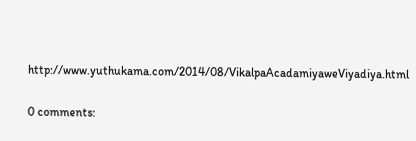http://www.yuthukama.com/2014/08/VikalpaAcadamiyaweViyadiya.html

0 comments: